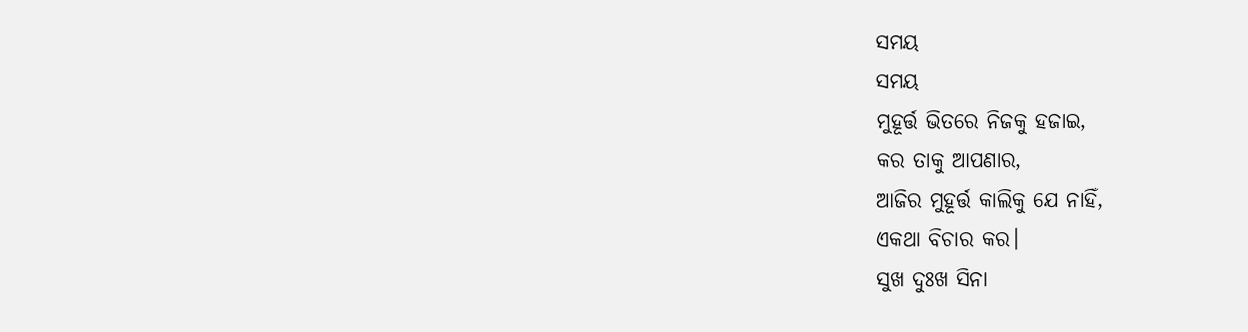ସମୟ
ସମୟ
ମୁହୂର୍ତ୍ତ ଭିତରେ ନିଜକୁ ହଜାଇ,
କର ତାକୁ ଆପଣାର,
ଆଜିର ମୁହୂର୍ତ୍ତ କାଲିକୁ ଯେ ନାହିଁ,
ଏକଥା ବିଚାର କର।
ସୁଖ ଦୁଃଖ ସିନା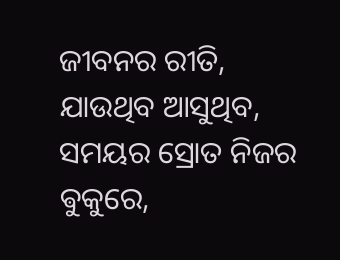ଜୀବନର ରୀତି,
ଯାଉଥିବ ଆସୁଥିବ,
ସମୟର ସ୍ରୋତ ନିଜର ଵୁକୁରେ,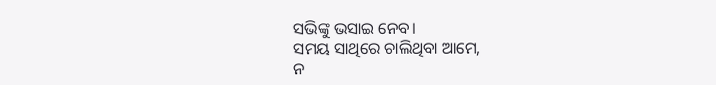ସଭିଙ୍କୁ ଭସାଇ ନେବ।
ସମୟ ସାଥିରେ ଚାଲିଥିବା ଆମେ,
ନ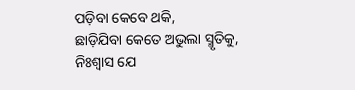ପଡ଼ିବା କେବେ ଥକି,
ଛାଡ଼ିଯିବା କେତେ ଅଭୁଲା ସ୍ମୃତିକୁ,
ନିଃଶ୍ୱାସ ଯେ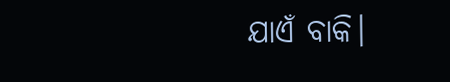ଯାଏଁ ବାକି।